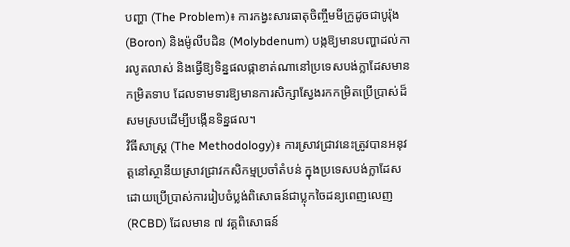បញ្ហា (The Problem)៖ ការកង្វះសារធាតុចិញ្ចឹមមីក្រូដូចជាបូរ៉ុង (Boron) និងម៉ូលីបដិន (Molybdenum) បង្កឱ្យមានបញ្ហាដល់ការលូតលាស់ និងធ្វើឱ្យទិន្នផលផ្កាខាត់ណានៅប្រទេសបង់ក្លាដែសមានកម្រិតទាប ដែលទាមទារឱ្យមានការសិក្សាស្វែងរកកម្រិតប្រើប្រាស់ដ៏សមស្របដើម្បីបង្កើនទិន្នផល។
វិធីសាស្ត្រ (The Methodology)៖ ការស្រាវជ្រាវនេះត្រូវបានអនុវត្តនៅស្ថានីយស្រាវជ្រាវកសិកម្មប្រចាំតំបន់ ក្នុងប្រទេសបង់ក្លាដែស ដោយប្រើប្រាស់ការរៀបចំប្លង់ពិសោធន៍ជាប្លុកចៃដន្យពេញលេញ (RCBD) ដែលមាន ៧ វគ្គពិសោធន៍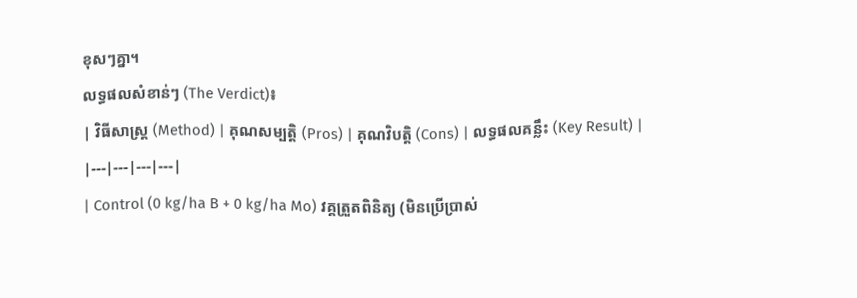ខុសៗគ្នា។
លទ្ធផលសំខាន់ៗ (The Verdict)៖
| វិធីសាស្ត្រ (Method) | គុណសម្បត្តិ (Pros) | គុណវិបត្តិ (Cons) | លទ្ធផលគន្លឹះ (Key Result) |
|---|---|---|---|
| Control (0 kg/ha B + 0 kg/ha Mo) វគ្គត្រួតពិនិត្យ (មិនប្រើប្រាស់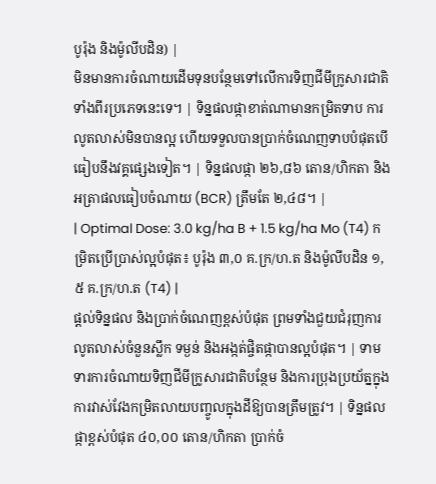បូរ៉ុង និងម៉ូលីបដិន) |
មិនមានការចំណាយដើមទុនបន្ថែមទៅលើការទិញជីមីក្រូសារជាតិទាំងពីរប្រភេទនេះទេ។ | ទិន្នផលផ្កាខាត់ណាមានកម្រិតទាប ការលូតលាស់មិនបានល្អ ហើយទទួលបានប្រាក់ចំណេញទាបបំផុតបើធៀបនឹងវគ្គផ្សេងទៀត។ | ទិន្នផលផ្កា ២៦,៨៦ តោន/ហិកតា និងអត្រាផលធៀបចំណាយ (BCR) ត្រឹមតែ ២,៤៨។ |
| Optimal Dose: 3.0 kg/ha B + 1.5 kg/ha Mo (T4) កម្រិតប្រើប្រាស់ល្អបំផុត៖ បូរ៉ុង ៣,០ គ.ក្រ/ហ.ត និងម៉ូលីបដិន ១,៥ គ.ក្រ/ហ.ត (T4) |
ផ្តល់ទិន្នផល និងប្រាក់ចំណេញខ្ពស់បំផុត ព្រមទាំងជួយជំរុញការលូតលាស់ចំនួនស្លឹក ទម្ងន់ និងអង្កត់ផ្ចិតផ្កាបានល្អបំផុត។ | ទាមទារការចំណាយទិញជីមីក្រូសារជាតិបន្ថែម និងការប្រុងប្រយ័ត្នក្នុងការវាស់វែងកម្រិតលាយបញ្ចូលក្នុងដីឱ្យបានត្រឹមត្រូវ។ | ទិន្នផលផ្កាខ្ពស់បំផុត ៤០,០០ តោន/ហិកតា ប្រាក់ចំ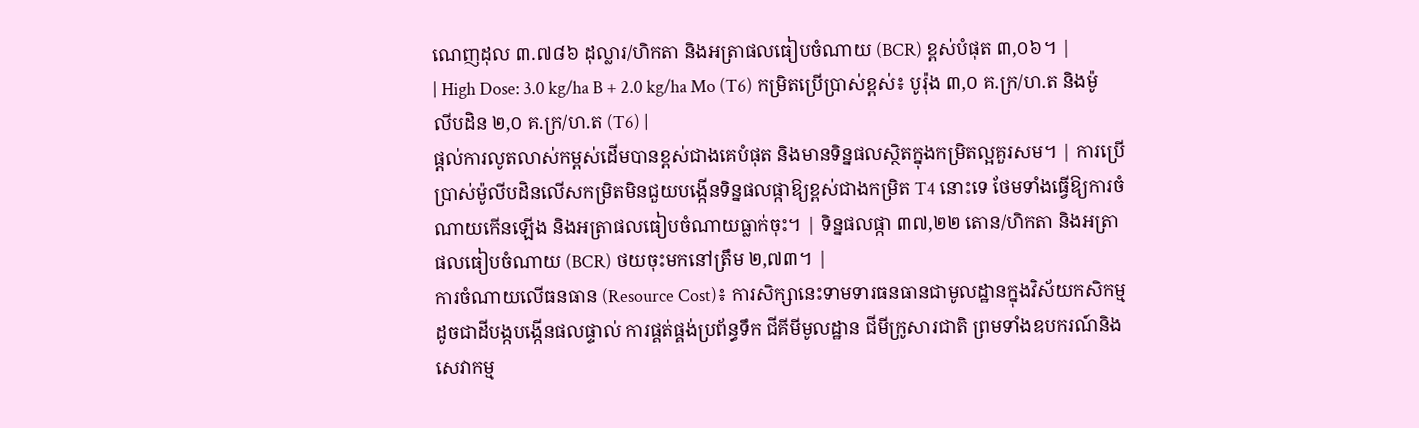ណេញដុល ៣.៧៨៦ ដុល្លារ/ហិកតា និងអត្រាផលធៀបចំណាយ (BCR) ខ្ពស់បំផុត ៣,០៦។ |
| High Dose: 3.0 kg/ha B + 2.0 kg/ha Mo (T6) កម្រិតប្រើប្រាស់ខ្ពស់៖ បូរ៉ុង ៣,០ គ.ក្រ/ហ.ត និងម៉ូលីបដិន ២,០ គ.ក្រ/ហ.ត (T6) |
ផ្តល់ការលូតលាស់កម្ពស់ដើមបានខ្ពស់ជាងគេបំផុត និងមានទិន្នផលស្ថិតក្នុងកម្រិតល្អគួរសម។ | ការប្រើប្រាស់ម៉ូលីបដិនលើសកម្រិតមិនជួយបង្កើនទិន្នផលផ្កាឱ្យខ្ពស់ជាងកម្រិត T4 នោះទេ ថែមទាំងធ្វើឱ្យការចំណាយកើនឡើង និងអត្រាផលធៀបចំណាយធ្លាក់ចុះ។ | ទិន្នផលផ្កា ៣៧,២២ តោន/ហិកតា និងអត្រាផលធៀបចំណាយ (BCR) ថយចុះមកនៅត្រឹម ២,៧៣។ |
ការចំណាយលើធនធាន (Resource Cost)៖ ការសិក្សានេះទាមទារធនធានជាមូលដ្ឋានក្នុងវិស័យកសិកម្ម ដូចជាដីបង្កបង្កើនផលផ្ទាល់ ការផ្គត់ផ្គង់ប្រព័ន្ធទឹក ជីគីមីមូលដ្ឋាន ជីមីក្រូសារជាតិ ព្រមទាំងឧបករណ៍និងសេវាកម្ម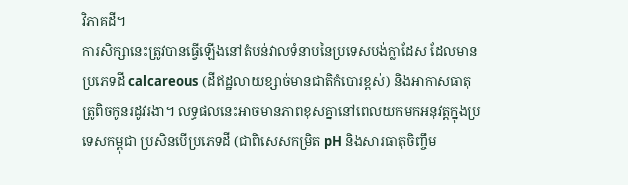វិភាគដី។
ការសិក្សានេះត្រូវបានធ្វើឡើងនៅតំបន់វាលទំនាបនៃប្រទេសបង់ក្លាដែស ដែលមានប្រភេទដី calcareous (ដីឥដ្ឋលាយខ្សាច់មានជាតិកំបោរខ្ពស់) និងអាកាសធាតុត្រូពិចកូនរដូវរងា។ លទ្ធផលនេះអាចមានភាពខុសគ្នានៅពេលយកមកអនុវត្តក្នុងប្រទេសកម្ពុជា ប្រសិនបើប្រភេទដី (ជាពិសេសកម្រិត pH និងសារធាតុចិញ្ចឹម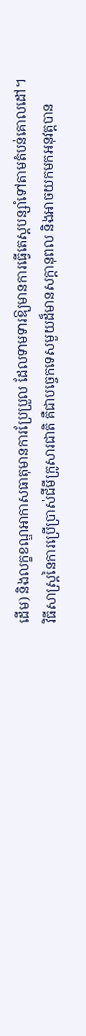ដើម) និងលក្ខខណ្ឌអាកាសធាតុមានការប្រែប្រួល ដែលទាមទារឱ្យមានការធ្វើតេស្តបន្សាំទៅតាមតំបន់គោលដៅ។
វិធីសាស្ត្រនៃការប្រើប្រាស់ជីមីក្រូសារជាតិ គឺជាបច្ចេកទេសមួយដ៏មានសក្តានុពល និងអាចយកមកអនុវត្តបាន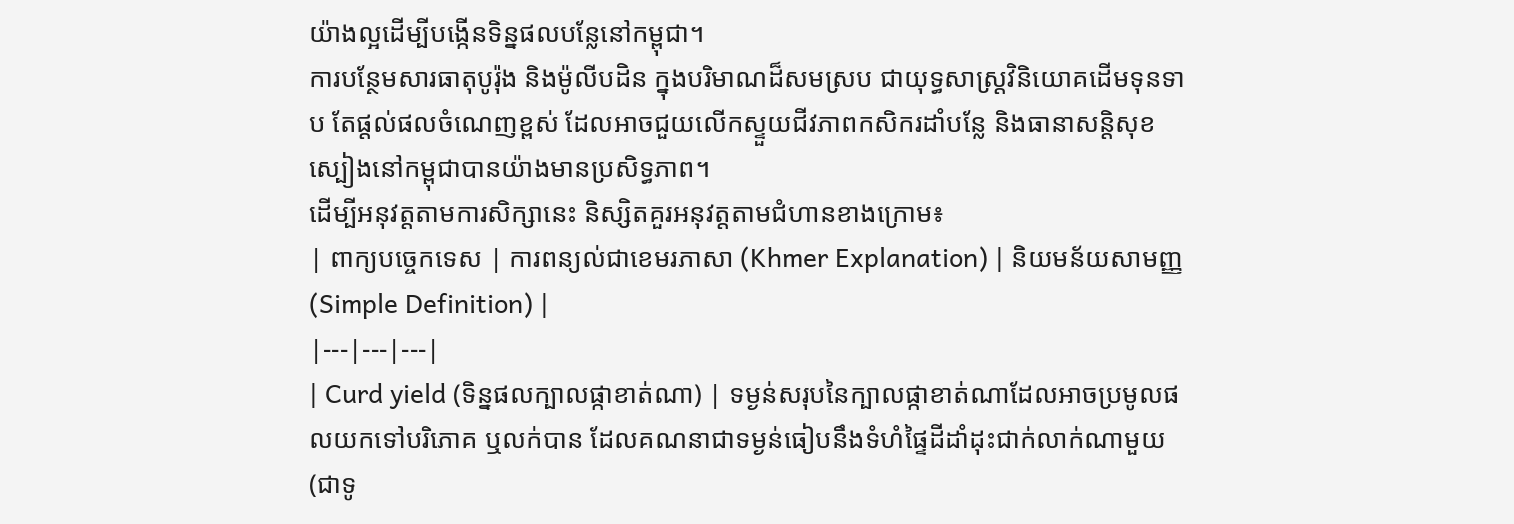យ៉ាងល្អដើម្បីបង្កើនទិន្នផលបន្លែនៅកម្ពុជា។
ការបន្ថែមសារធាតុបូរ៉ុង និងម៉ូលីបដិន ក្នុងបរិមាណដ៏សមស្រប ជាយុទ្ធសាស្ត្រវិនិយោគដើមទុនទាប តែផ្តល់ផលចំណេញខ្ពស់ ដែលអាចជួយលើកស្ទួយជីវភាពកសិករដាំបន្លែ និងធានាសន្តិសុខស្បៀងនៅកម្ពុជាបានយ៉ាងមានប្រសិទ្ធភាព។
ដើម្បីអនុវត្តតាមការសិក្សានេះ និស្សិតគួរអនុវត្តតាមជំហានខាងក្រោម៖
| ពាក្យបច្ចេកទេស | ការពន្យល់ជាខេមរភាសា (Khmer Explanation) | និយមន័យសាមញ្ញ (Simple Definition) |
|---|---|---|
| Curd yield (ទិន្នផលក្បាលផ្កាខាត់ណា) | ទម្ងន់សរុបនៃក្បាលផ្កាខាត់ណាដែលអាចប្រមូលផលយកទៅបរិភោគ ឬលក់បាន ដែលគណនាជាទម្ងន់ធៀបនឹងទំហំផ្ទៃដីដាំដុះជាក់លាក់ណាមួយ (ជាទូ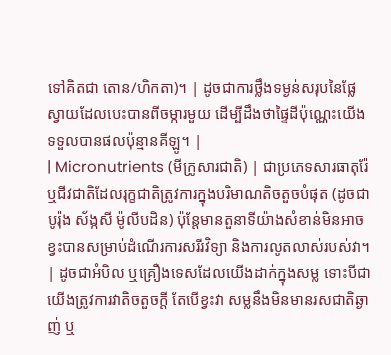ទៅគិតជា តោន/ហិកតា)។ | ដូចជាការថ្លឹងទម្ងន់សរុបនៃផ្លែស្វាយដែលបេះបានពីចម្ការមួយ ដើម្បីដឹងថាផ្ទៃដីប៉ុណ្ណេះយើងទទួលបានផលប៉ុន្មានគីឡូ។ |
| Micronutrients (មីក្រូសារជាតិ) | ជាប្រភេទសារធាតុរ៉ែ ឬជីវជាតិដែលរុក្ខជាតិត្រូវការក្នុងបរិមាណតិចតួចបំផុត (ដូចជា បូរ៉ុង ស័ង្កសី ម៉ូលីបដិន) ប៉ុន្តែមានតួនាទីយ៉ាងសំខាន់មិនអាចខ្វះបានសម្រាប់ដំណើរការសរីរវិទ្យា និងការលូតលាស់របស់វា។ | ដូចជាអំបិល ឬគ្រឿងទេសដែលយើងដាក់ក្នុងសម្ល ទោះបីជាយើងត្រូវការវាតិចតួចក្តី តែបើខ្វះវា សម្លនឹងមិនមានរសជាតិឆ្ងាញ់ ឬ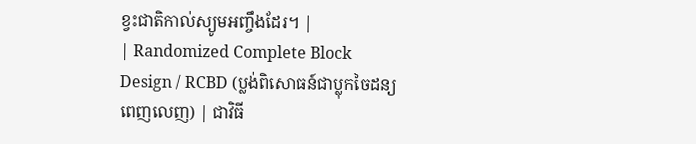ខ្វះជាតិកាល់ស្យូមអញ្ចឹងដែរ។ |
| Randomized Complete Block Design / RCBD (ប្លង់ពិសោធន៍ជាប្លុកចៃដន្យពេញលេញ) | ជាវិធី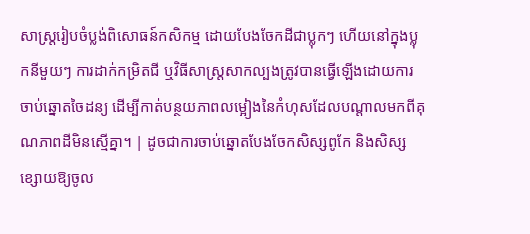សាស្ត្ររៀបចំប្លង់ពិសោធន៍កសិកម្ម ដោយបែងចែកដីជាប្លុកៗ ហើយនៅក្នុងប្លុកនីមួយៗ ការដាក់កម្រិតជី ឬវិធីសាស្ត្រសាកល្បងត្រូវបានធ្វើឡើងដោយការចាប់ឆ្នោតចៃដន្យ ដើម្បីកាត់បន្ថយភាពលម្អៀងនៃកំហុសដែលបណ្តាលមកពីគុណភាពដីមិនស្មើគ្នា។ | ដូចជាការចាប់ឆ្នោតបែងចែកសិស្សពូកែ និងសិស្សខ្សោយឱ្យចូល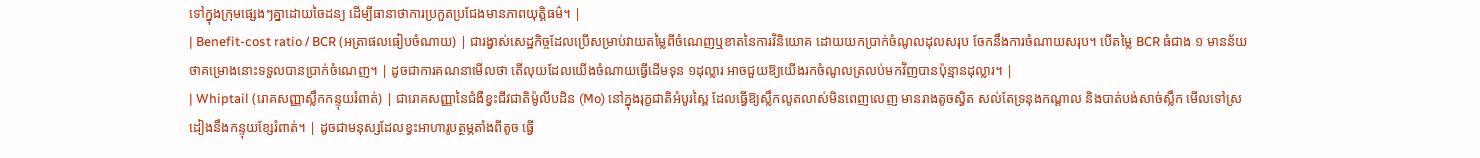ទៅក្នុងក្រុមផ្សេងៗគ្នាដោយចៃដន្យ ដើម្បីធានាថាការប្រកួតប្រជែងមានភាពយុត្តិធម៌។ |
| Benefit-cost ratio / BCR (អត្រាផលធៀបចំណាយ) | ជារង្វាស់សេដ្ឋកិច្ចដែលប្រើសម្រាប់វាយតម្លៃពីចំណេញឬខាតនៃការវិនិយោគ ដោយយកប្រាក់ចំណូលដុលសរុប ចែកនឹងការចំណាយសរុប។ បើតម្លៃ BCR ធំជាង ១ មានន័យថាគម្រោងនោះទទួលបានប្រាក់ចំណេញ។ | ដូចជាការគណនាមើលថា តើលុយដែលយើងចំណាយធ្វើដើមទុន ១ដុល្លារ អាចជួយឱ្យយើងរកចំណូលត្រលប់មកវិញបានប៉ុន្មានដុល្លារ។ |
| Whiptail (រោគសញ្ញាស្លឹកកន្ទុយរំពាត់) | ជារោគសញ្ញានៃជំងឺខ្វះជីវជាតិម៉ូលីបដិន (Mo) នៅក្នុងរុក្ខជាតិអំបូរស្ពៃ ដែលធ្វើឱ្យស្លឹកលូតលាស់មិនពេញលេញ មានរាងតូចស្វិត សល់តែទ្រនុងកណ្តាល និងបាត់បង់សាច់ស្លឹក មើលទៅស្រដៀងនឹងកន្ទុយខ្សែរំពាត់។ | ដូចជាមនុស្សដែលខ្វះអាហារូបត្ថម្ភតាំងពីតូច ធ្វើ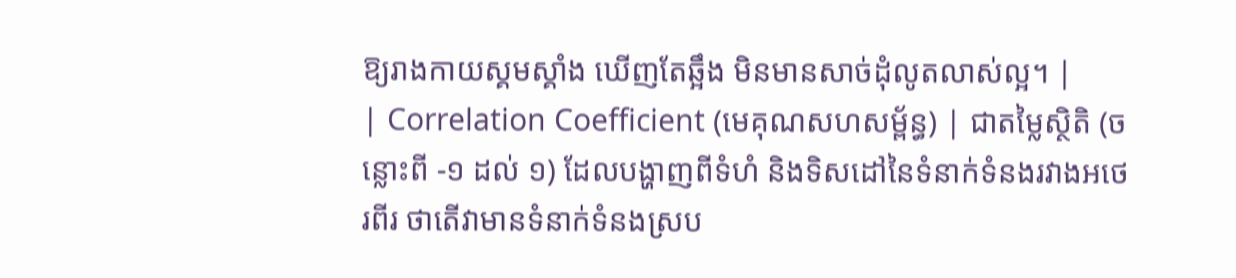ឱ្យរាងកាយស្គមស្គាំង ឃើញតែឆ្អឹង មិនមានសាច់ដុំលូតលាស់ល្អ។ |
| Correlation Coefficient (មេគុណសហសម្ព័ន្ធ) | ជាតម្លៃស្ថិតិ (ចន្លោះពី -១ ដល់ ១) ដែលបង្ហាញពីទំហំ និងទិសដៅនៃទំនាក់ទំនងរវាងអថេរពីរ ថាតើវាមានទំនាក់ទំនងស្រប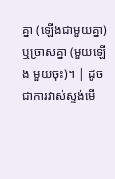គ្នា (ឡើងជាមួយគ្នា) ឬច្រាសគ្នា (មួយឡើង មួយចុះ)។ | ដូចជាការវាស់ស្ទង់មើ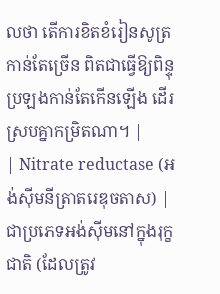លថា តើការខិតខំរៀនសូត្រកាន់តែច្រើន ពិតជាធ្វើឱ្យពិន្ទុប្រឡងកាន់តែកើនឡើង ដើរស្របគ្នាកម្រិតណា។ |
| Nitrate reductase (អង់ស៊ីមនីត្រាតរេឌុចតាស) | ជាប្រភេទអង់ស៊ីមនៅក្នុងរុក្ខជាតិ (ដែលត្រូវ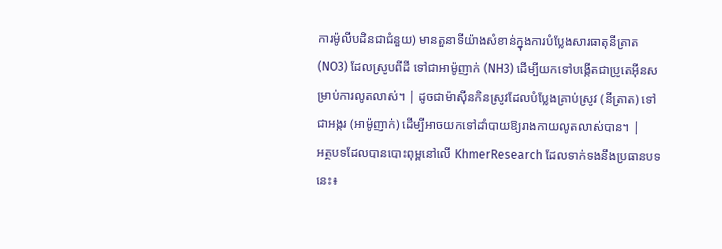ការម៉ូលីបដិនជាជំនួយ) មានតួនាទីយ៉ាងសំខាន់ក្នុងការបំប្លែងសារធាតុនីត្រាត (NO3) ដែលស្រូបពីដី ទៅជាអាម៉ូញាក់ (NH3) ដើម្បីយកទៅបង្កើតជាប្រូតេអ៊ីនសម្រាប់ការលូតលាស់។ | ដូចជាម៉ាស៊ីនកិនស្រូវដែលបំប្លែងគ្រាប់ស្រូវ (នីត្រាត) ទៅជាអង្ករ (អាម៉ូញាក់) ដើម្បីអាចយកទៅដាំបាយឱ្យរាងកាយលូតលាស់បាន។ |
អត្ថបទដែលបានបោះពុម្ពនៅលើ KhmerResearch ដែលទាក់ទងនឹងប្រធានបទនេះ៖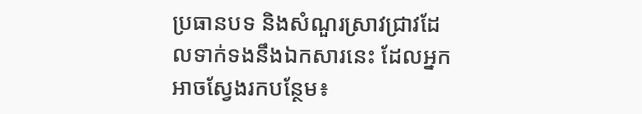ប្រធានបទ និងសំណួរស្រាវជ្រាវដែលទាក់ទងនឹងឯកសារនេះ ដែលអ្នកអាចស្វែងរកបន្ថែម៖